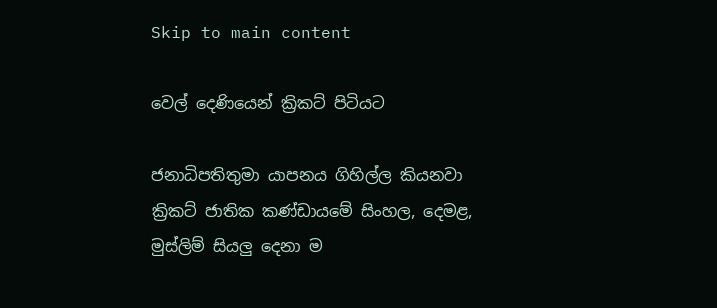Skip to main content

වෙල් දෙණියෙන් ක්‍රිකට් පිටියට

ජනාධිපතිතුමා යාපනය ගිහිල්ල කියනවා ක්‍රිකට් ජාතික කණ්ඩායමේ සිංහල, දෙමළ, මුස්ලිම් සියලු දෙනා ම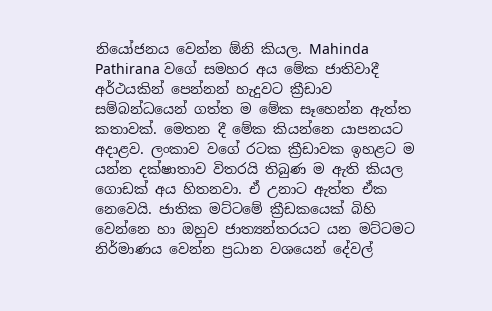නියෝජනය වෙන්න ඕනි කියල. Mahinda Pathirana වගේ සමහර අය මේක ජාතිවාදී අර්ථයකින් පෙන්නන් හැදුවට ක්‍රීඩාව සම්බන්ධයෙන් ගත්ත ම මේක සෑහෙන්න ඇත්ත කතාවක්. මෙතන දී මේක කියන්නෙ යාපනයට අදාළව. ලංකාව වගේ රටක ක්‍රීඩාවක ඉහළට ම යන්න දක්ෂාතාව විතරයි තිබුණ ම ඇති කියල ගොඩක් අය හිතනවා. ඒ උනාට ඇත්ත ඒක නෙවෙයි. ජාතික මට්ටමේ ක්‍රීඩකයෙක් බිහි වෙන්නෙ හා ඔහුව ජාත්‍යන්තරයට යන මට්ටමට නිර්මාණය වෙන්න ප්‍රධාන වශයෙන් දේවල්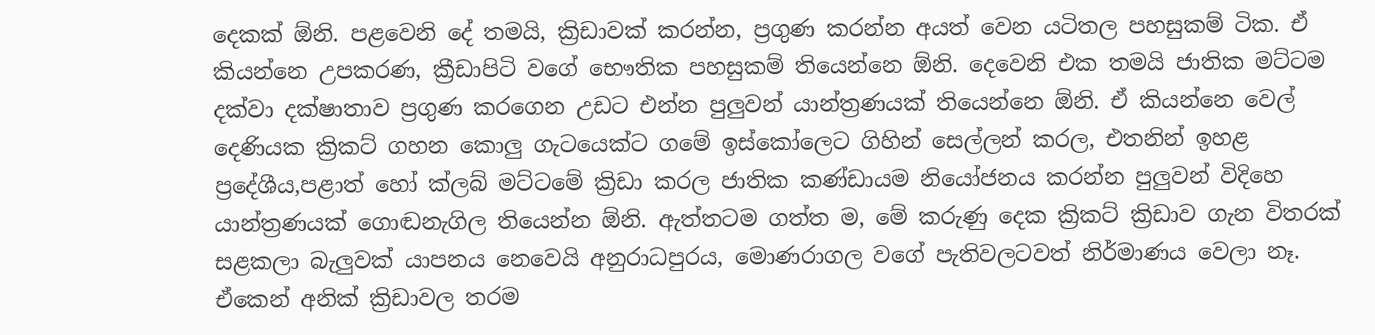දෙකක් ඕනි. පළවෙනි දේ තමයි, ක්‍රිඩාවක් කරන්න, ප්‍රගුණ කරන්න අයත් වෙන යටිතල පහසුකම් ටික. ඒ කියන්නෙ උපකරණ, ක්‍රීඩාපිටි වගේ භෞතික පහසුකම් තියෙන්නෙ ඕනි. දෙවෙනි එක තමයි ජාතික මට්ටම දක්වා දක්ෂාතාව ප්‍රගුණ කරගෙන උඩට එන්න පුලුවන් යාන්ත්‍රණයක් තියෙන්නෙ ඕනි. ඒ කියන්නෙ වෙල් දෙණියක ක්‍රිකට් ගහන කොලු ගැටයෙක්ට ගමේ ඉස්කෝලෙට ගිහින් සෙල්ලන් කරල, එතනින් ඉහළ ප්‍රදේශීය,පළාත් හෝ ක්ලබ් මට්ටමේ ක්‍රිඩා කරල ජාතික කණ්ඩායම නියෝජනය කරන්න පුලුවන් විදිහෙ යාන්ත්‍රණයක් ගොඬනැගිල තියෙන්න ඕනි. ඇත්තටම ගත්ත ම, මේ කරුණු දෙක ක්‍රිකට් ක්‍රිඩාව ගැන විතරක් සළකලා බැලුවක් යාපනය නෙවෙයි අනුරාධපුරය, මොණරාගල වගේ පැතිවලටවත් නිර්මාණය වෙලා නෑ. ඒකෙන් අනික් ක්‍රිඩාවල තරම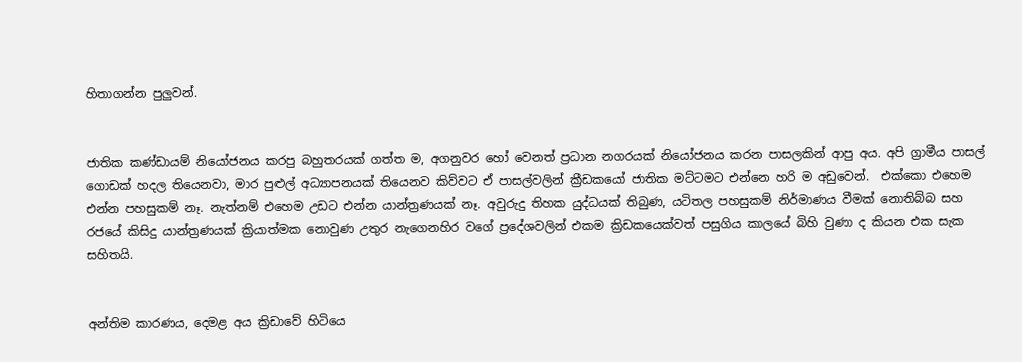හිතාගන්න පුලුවන්.


ජාතික කණ්ඩායම් නියෝජනය කරපු බහුතරයක් ගත්ත ම, අගනුවර හෝ වෙනත් ප්‍රධාන නගරයක් නියෝජනය කරන පාසලකින් ආපු අය. අපි ග්‍රාමීය පාසල් ගොඩක් හදල තියෙනවා, මාර පුළුල් අධ්‍යාපනයක් තියෙනව කිව්වට ඒ පාසල්වලින් ක්‍රීඩකයෝ ජාතික මට්ටමට එන්නෙ හරි ම අඩුවෙන්.  එක්කො එහෙම එන්න පහසුකම් නෑ. නැත්නම් එහෙම උඩට එන්න යාන්ත්‍රණයක් නෑ. අවුරුදු තිහක යුද්ධයක් තිබුණ, යටිතල පහසුකම් නිර්මාණය වීමක් නොතිබ්බ සහ රජයේ කිසිදු යාන්ත්‍රණයක් ක්‍රියාත්මක නොවුණ උතුර නැගෙනහිර වගේ ප්‍රදේශවලින් එකම ක්‍රිඩකයෙක්වත් පසුගිය කාලයේ බිහි වුණා ද කියන එක සැක සහිතයි.


අන්තිම කාරණය, දෙමළ අය ක්‍රිඩාවේ හිටියෙ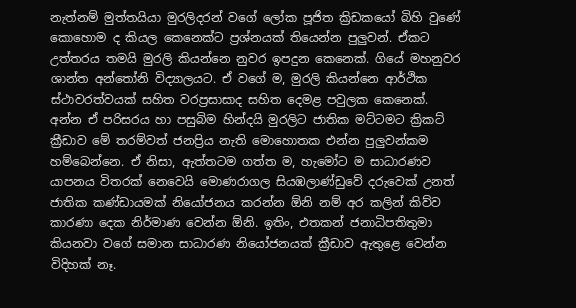නැත්නම් මුත්තයියා මුරලිදරන් වගේ ලෝක පූජිත ක්‍රිඩකයෝ බිහි වුණේ කොහොම ද කියල කෙනෙක්ට ප්‍රශ්නයක් තියෙන්න පුලුවන්. ඒකට උත්තරය තමයි මුරලි කියන්නෙ නුවර ඉපදුන කෙනෙක්. ගියේ මහනුවර ශාන්ත අන්තෝනි විද්‍යාලයට. ඒ වගේ ම, මුරලි කියන්නෙ ආර්ථික ස්ථාවරත්වයක් සහිත වරප්‍රසාසාද සහිත දෙමළ පවුලක කෙනෙක්. අන්න ඒ පරිසරය හා පසුබිම හින්දයි මුරලිට ජාතික මට්ටමට ක්‍රිකට් ක්‍රීඩාව මේ තරම්වත් ජනප්‍රිය නැති මොහොතක එන්න පුලුවන්කම හම්බෙන්නෙ. ඒ නිසා, ඇත්තටම ගත්ත ම, හැමෝට ම සාධාරණව යාපනය විතරක් නෙවෙයි මොණරාගල සියඹලාණ්ඩුවේ දරුවෙක් උනත් ජාතික කණ්ඩායමක් නියෝජනය කරන්න ඕනි නම් අර කලින් කිව්ව කාරණා දෙක නිර්මාණ වෙන්න ඕනි. ඉතිං, එතකන් ජනාධිපතිතුමා කියනවා වගේ සමාන සාධාරණ නියෝජනයක් ක්‍රීඩාව ඇතුළෙ වෙන්න විදිහක් නෑ.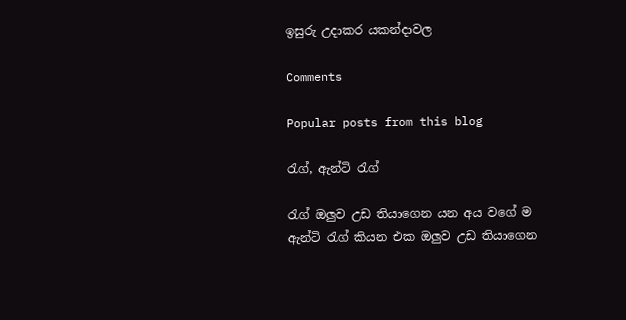ඉසුරු උදාකර යකන්දාවල

Comments

Popular posts from this blog

රැග්, ඇන්ටි රැග්

රැග් ඔලුව උඩ තියාගෙන යන අය වගේ ම ඇන්ටි රැග් කියන එක ඔලුව උඩ තියාගෙන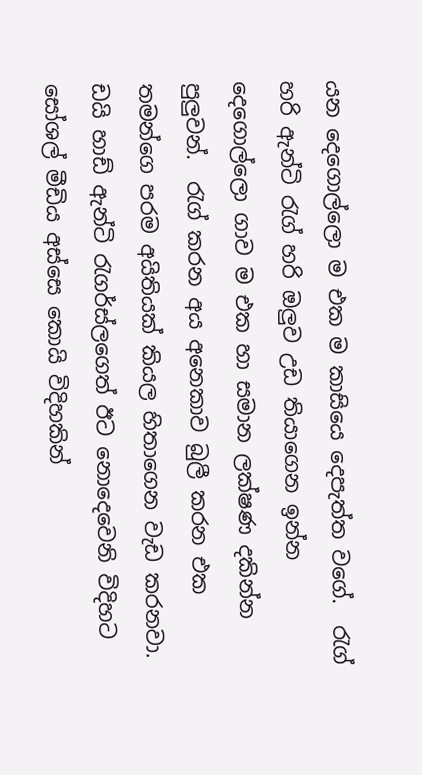යන දෙගොල්ලො ම එක ම කාසියෙ දෙපැත්ත වගේ.  රැග් හරි ඇන්ටි රැග් හරි ඔලුව උඩ තියාගෙන ඉන්න දෙගොල්ලො ගාව ම එක හා සමාන ලක්ෂණ දකින්න පුලුවන්.  රැග් කරන අය අනෙකාව බුලී කරන එක තමන්ගෙ පරම අයිතියක් කියල හිතාගෙන වැඩ කරනවා. ඩයි හාඩ් ඇන්ටි රැගර්ස්ලගෙත් ඊට නොදෙවෙනි විදිහට සෝශල් මීඩිය අස්සෙ කොයි විදිහකින්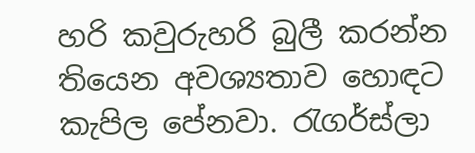හරි කවුරුහරි බුලී කරන්න තියෙන අවශ්‍යතාව හොඳට කැපිල පේනවා. රැගර්ස්ලා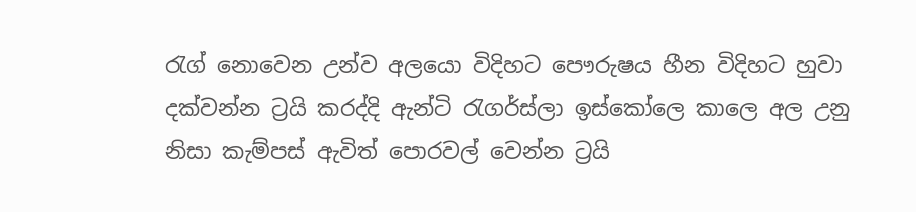රැග් නොවෙන උන්ව අලයො විදිහට පෞරුෂය හීන විදිහට හුවා දක්වන්න ට්‍රයි කරද්දි ඇන්ටි රැගර්ස්ලා ඉස්කෝලෙ කාලෙ අල උනු නිසා කැම්පස් ඇවිත් පොරවල් වෙන්න ට්‍රයි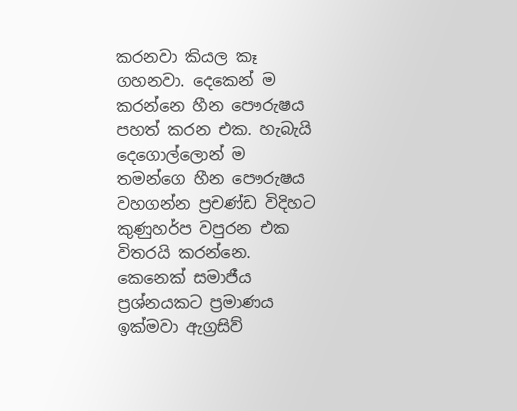කරනවා කියල කෑ ගහනවා. දෙකෙන් ම කරන්නෙ හීන පෞරුෂය පහත් කරන එක. හැබැයි දෙගොල්ලොන් ම තමන්ගෙ හීන පෞරුෂය වහගන්න ප්‍රචණ්ඩ විදිහට කුණුහර්ප වපුරන එක විතරයි කරන්නෙ.  කෙනෙක් සමාජීය ප්‍රශ්නයකට ප්‍රමාණය ඉක්මවා ඇග්‍රසිව්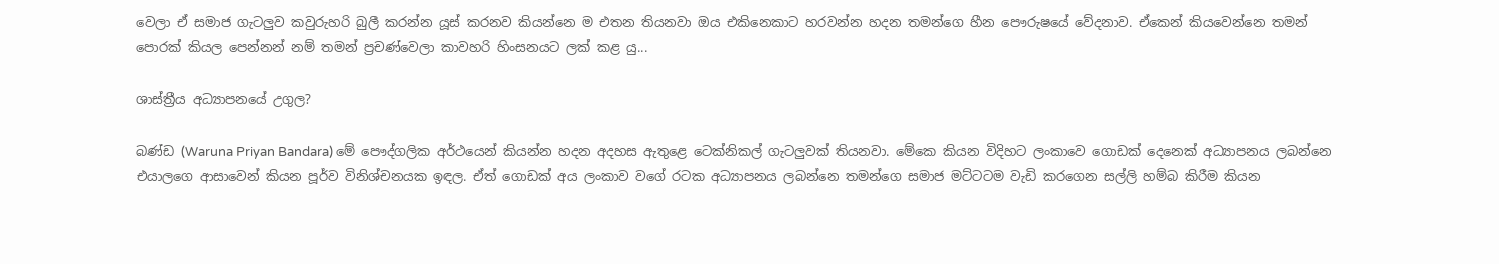වෙලා ඒ සමාජ ගැටලුව කවුරුහරි බුලී කරන්න යූස් කරනව කියන්නෙ ම එතන තියනවා ඔය එකිනෙකාට හරවන්න හදන තමන්ගෙ හීන පෞරුෂයේ වේදනාව. ඒකෙන් කියවෙන්නෙ තමන් පොරක් කියල පෙන්නන් නම් තමන් ප්‍රචණ්වෙලා කාවහරි හිංසනයට ලක් කළ යු...

ශාස්ත්‍රීය අධ්‍යාපනයේ උගුල?

බණ්ඩ (Waruna Priyan Bandara) මේ පෞද්ගලික අර්ථයෙන් කියන්න හදන අදහස ඇතුළෙ ටෙක්නිකල් ගැටලුවක් තියනවා. මේකෙ කියන විදිහට ලංකාවෙ ගොඩක් දෙනෙක් අධ්‍යාපනය ලබන්නෙ එයාලගෙ ආසාවෙන් කියන පූර්ව විනිශ්චනයක ඉඳල. ඒත් ගොඩක් අය ලංකාව වගේ රටක අධ්‍යාපනය ලබන්නෙ තමන්ගෙ සමාජ මට්ටටම වැඩි කරගෙන සල්ලි හම්බ කිරීම කියන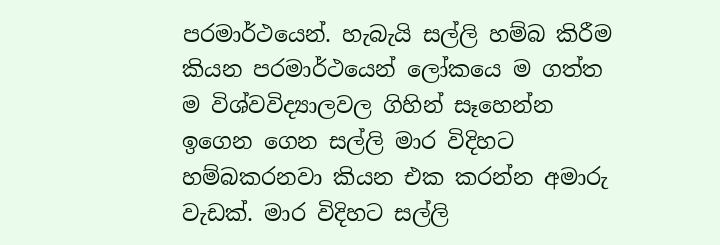පරමාර්ථයෙන්. හැබැයි සල්ලි හම්බ කිරීම කියන පරමාර්ථයෙන් ලෝකයෙ ම ගත්ත ම විශ්වවිද්‍යාලවල ගිහින් සෑහෙන්න ඉගෙන ගෙන සල්ලි මාර විදිහට හම්බකරනවා කියන එක කරන්න අමාරු වැඩක්. මාර විදිහට සල්ලි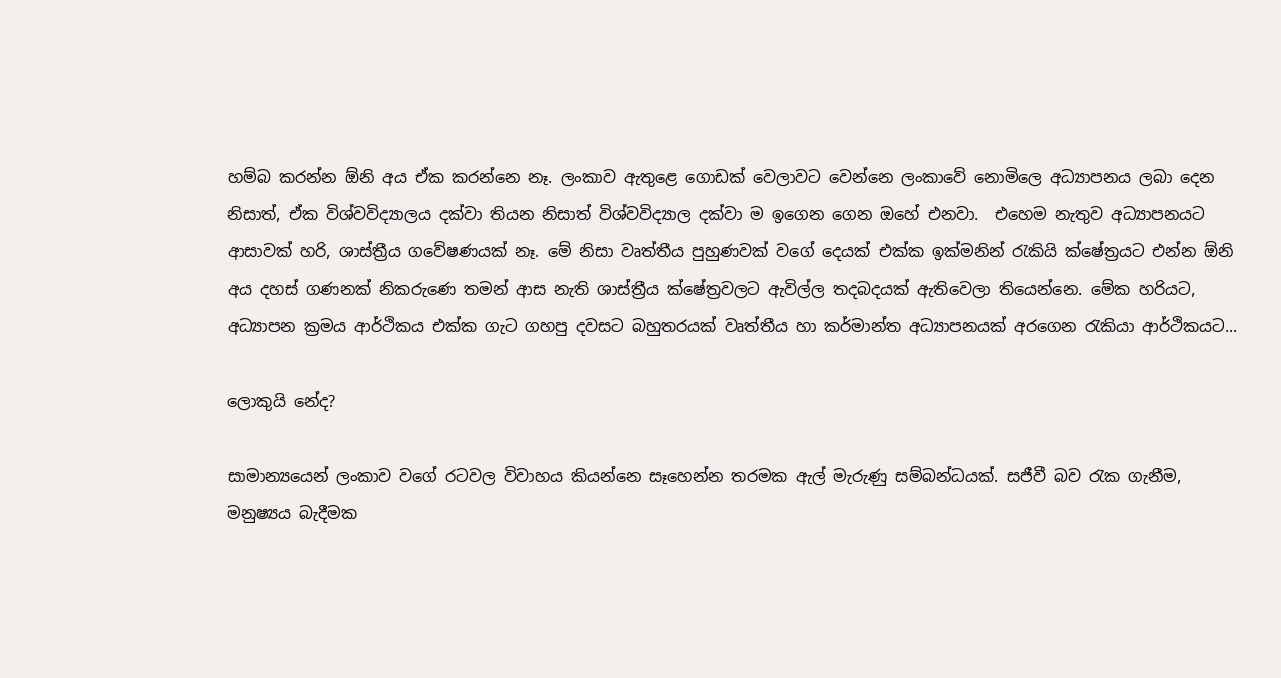හම්බ කරන්න ඕනි අය ඒක කරන්නෙ නෑ. ලංකාව ඇතුළෙ ගොඩක් වෙලාවට වෙන්නෙ ලංකාවේ නොමිලෙ අධ්‍යාපනය ලබා දෙන නිසාත්, ඒක විශ්වවිද්‍යාලය දක්වා තියන නිසාත් විශ්වවිද්‍යාල දක්වා ම ඉගෙන ගෙන ඔහේ එනවා.  එහෙම නැතුව අධ්‍යාපනයට ආසාවක් හරි, ශාස්ත්‍රීය ගවේෂණයක් නෑ. මේ නිසා වෘත්තීය පුහුණවක් වගේ දෙයක් එක්ක ඉක්මනින් රැකියි ක්ෂේත්‍රයට එන්න ඕනි අය දහස් ගණනක් නිකරුණෙ තමන් ආස නැති ශාස්ත්‍රීය ක්ෂේත්‍රවලට ඇවිල්ල තදබදයක් ඇතිවෙලා තියෙන්නෙ. මේක හරියට, අධ්‍යාපන ක්‍රමය ආර්ථිකය එක්ක ගැට ගහපු දවසට බහුතරයක් වෘත්තීය හා කර්මාන්ත අධ්‍යාපනයක් අරගෙන රැකියා ආර්ථිකයට...

ලොකුයි නේද?

සාමාන්‍යයෙන් ලංකාව වගේ රටවල විවාහය කියන්නෙ සෑහෙන්න තරමක ඇල් මැරුණු සම්බන්ධයක්. සජීවී බව රැක ගැනීම, මනුෂ්‍යය බැදීමක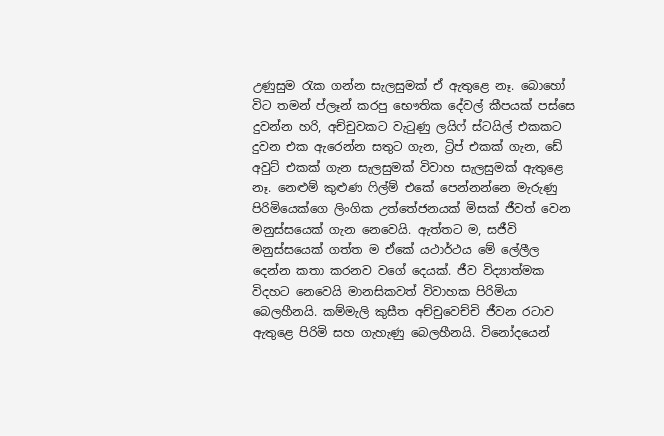උණුසුම රැක ගන්න සැලසුමක් ඒ ඇතුළෙ නෑ. බොහෝ විට තමන් ප්ලෑන් කරපු භෞතික දේවල් කීපයක් පස්සෙ දුවන්න හරි, අච්චුවකට වැටුණු ලයිෆ් ස්ටයිල් එකකට දුවන එක ඇරෙන්න සතුට ගැන, ට්‍රිප් එකක් ගැන, ඩේ අවුට් එකක් ගැන සැලසුමක් විවාහ සැලසුමක් ඇතුළෙ නෑ. නෙළුම් කුළුණ ෆිල්ම් එකේ පෙන්නන්නෙ මැරුණු පිරිමියෙක්ගෙ ලිංගික උත්තේජනයක් මිසක් ජීවත් වෙන මනුස්සයෙක් ගැන නෙවෙයි. ඇත්තට ම, සජීවි මනුස්සයෙක් ගත්ත ම ඒකේ යථාර්ථය මේ ලේලීල දෙන්න කතා කරනව වගේ දෙයක්. ජීව විද්‍යාත්මක විදහට නෙවෙයි මානසිකවත් විවාහක පිරිමියා බෙලහීනයි. කම්මැලි කුසීත අච්චුවෙච්චි ජීවන රටාව ඇතුළෙ පිරිමි සහ ගැහැණු බෙලහීනයි. විනෝදයෙන්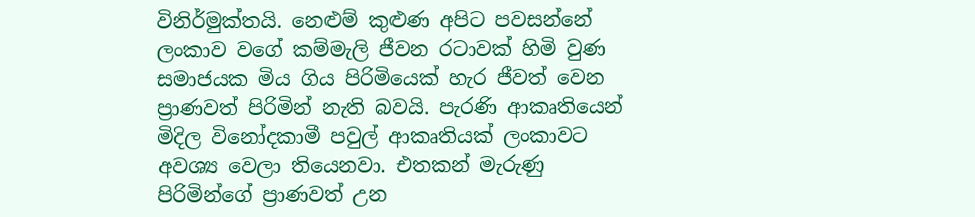විනිර්මුක්තයි. නෙළුම් කුළුණ අපිට පවසන්නේ ලංකාව වගේ කම්මැලි ජීවන රටාවක් හිමි වුණ සමාජයක මිය ගිය පිරිමියෙක් හැර ජීවත් වෙන ප්‍රාණවත් පිරිමින් නැති බවයි. පැරණි ආකෘතියෙන් මිදිල විනෝදකාමී පවුල් ආකෘතියක් ලංකාවට අවශ්‍ය වෙලා තියෙනවා. එතකන් මැරුණු පිරිමින්ගේ ප්‍රාණවත් උන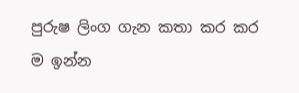පුරුෂ ලිංග ගැන කතා කර කර ම ඉන්න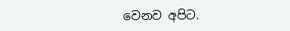වෙනව අපිට.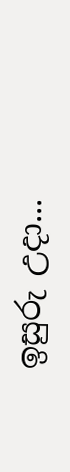ඉසුරු උදා...